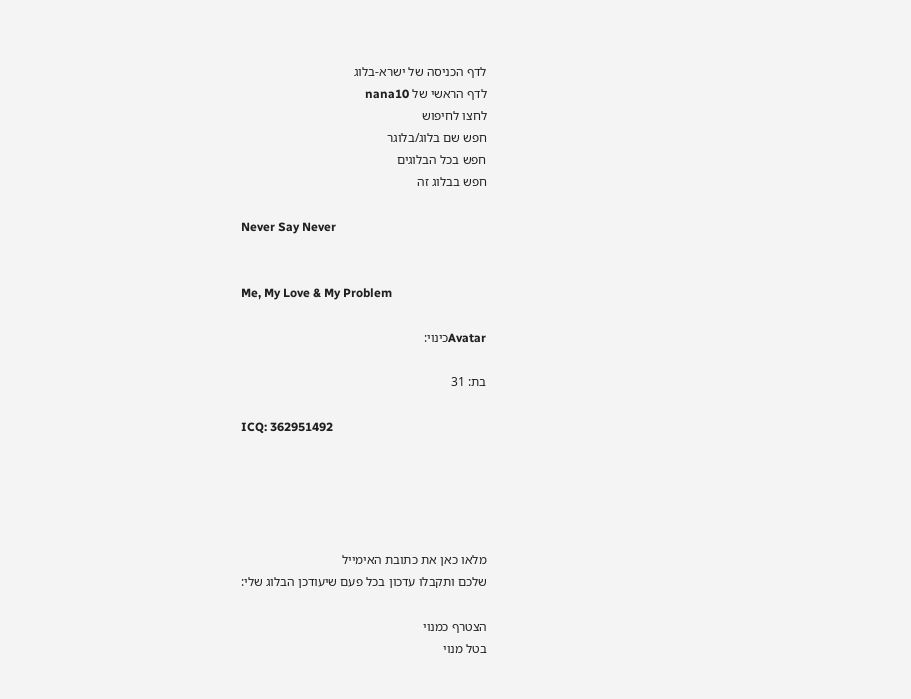לדף הכניסה של ישרא-בלוג
לדף הראשי של nana10
לחצו לחיפוש
חפש שם בלוג/בלוגר
חפש בכל הבלוגים
חפש בבלוג זה

Never Say Never


Me, My Love & My Problem

Avatarכינוי:

בת: 31

ICQ: 362951492





מלאו כאן את כתובת האימייל
שלכם ותקבלו עדכון בכל פעם שיעודכן הבלוג שלי:

הצטרף כמנוי
בטל מנוי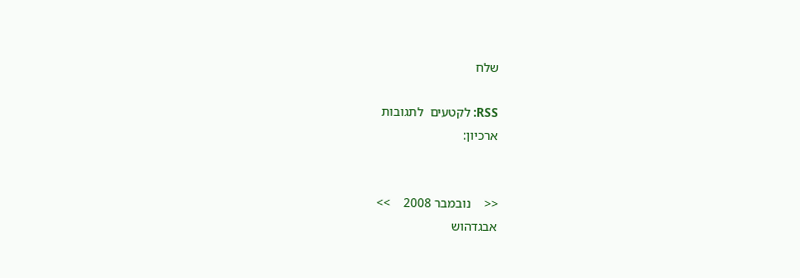שלח

RSS: לקטעים  לתגובות
ארכיון:


<<    נובמבר 2008    >>
אבגדהוש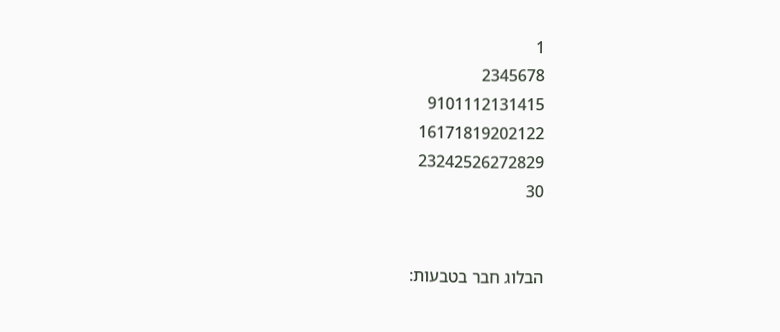1
2345678
9101112131415
16171819202122
23242526272829
30


הבלוג חבר בטבעות: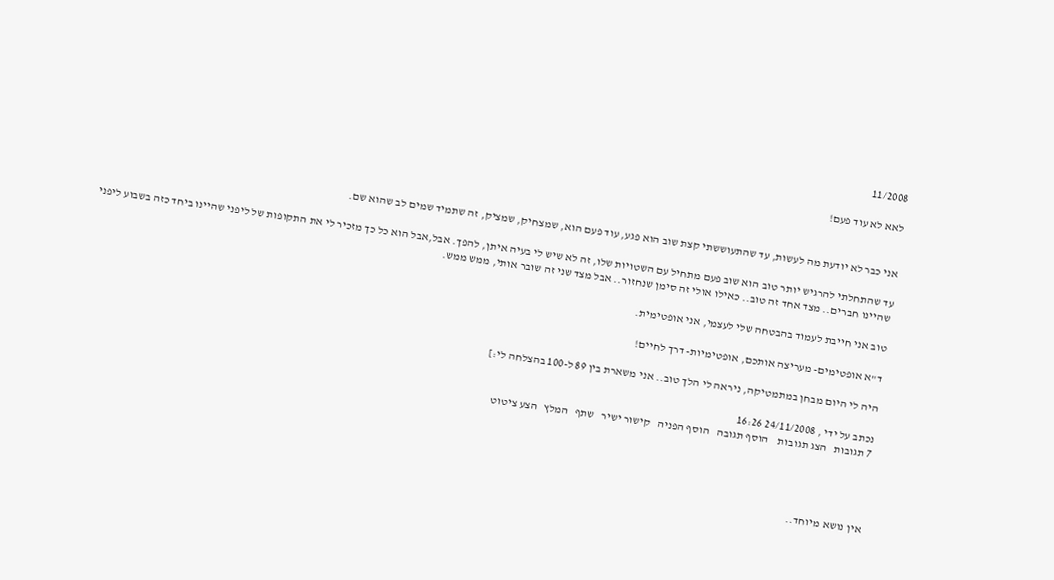11/2008

לאא לא עוד פעם!


אני כבר לא יודעת מה לעשות, עד שהתעוששתי קצת שוב הוא פגע, עוד פעם הוא, שמצחיק, שמציק, זה שתמיד שמים לב שהוא שם.

עד שהתחלתי להרגיש יותר טוב הוא שוב פעם מתחיל עם השטויות שלו, זה לא שיש לי בעיה איתן, להפך. אבל,אבל הוא כל כך מזכיר לי את התקופות של ליפני שהיינו ביחד כזה בשבוע ליפני שהיינו חברים.. מצד אחד זה טוב.. כאילו אולי זה סימן שנחזור.. אבל מצד שני זה שובר אותי, ממש ממש.

טוב אני חייבת לעמוד בהבטחה שלי לעצמי, אני אופטימית.

ד"א אופטימים- מעריצה אותכם, אופטימיות- דרך לחיים!

היה לי היום מבחן במתמטיקה, ניראה לי הלך טוב.. אני משארת בין 89 ל-100 בהצלחה לי:]

נכתב על ידי , 24/11/2008 16:26
7 תגובות   הצג תגובות    הוסף תגובה   הוסף הפניה   קישור ישיר   שתף   המלץ   הצע ציטוט




אין נושא מיוחד..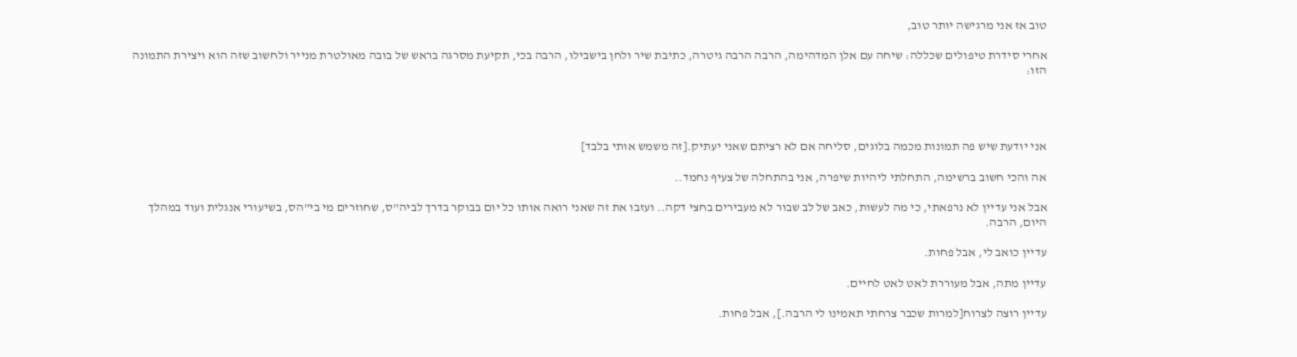טוב אז אני מרגישה יותר טוב,

אחרי סידרת טיפולים שכללה: שיחה עם אלן המדהימה, הרבה הרבה גיטרה, כתיבת שיר ולחן בישבילו, הרבה בכי, תקיעת מסרגה בראש של בובה מאולטרת מנייר ולחשוב שזה הוא ויצירת התמונה הזו:




אני יודעת שיש פה תמונות מכמה בלוגים, סליחה אם לא רציתם שאני יעתיק.[זה משמש אותי בלבד]

אה והכי חשוב ברשימה, התחלתי ליהיות שיפרה, אני בהתחלה של צעיף נחמד..

אבל אני עדיין לא נרפאתי, כי מה לעשות, כאב של לב שבור לא מעבירים בחצי דקה.. ועזבו את זה שאני רואה אותו כל יום בבוקר בדרך לביה"ס, שחוזרים מי בי"הס, בשיעורי אנגלית ועוד במהלך היום, הרבה.

עדיין כואב לי, אבל פחות.

עדיין מתה, אבל מעוררת לאט לאט לחיים.

עדיין רוצה לצרוח[למרות שכבר צרחתי תאמינו לי הרבה.], אבל פחות.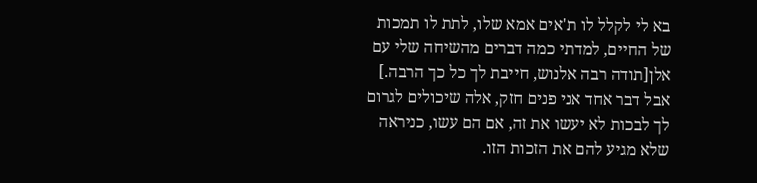בא לי לקלל לו ת'אים אמא שלו, לתת לו תמכות של החיים, למדתי כמה דברים מהשיחה שלי עם אלן[תודה רבה אלנוש, חייבת לך כל כך הרבה.] אבל דבר אחד אני פנים חזק, אלה שיכולים לגרום לך לבכות לא יעשו את זה, אם הם עשו, כניראה שלא מגיע להם את הזכות הזו.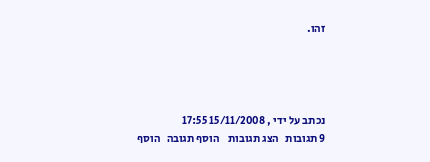זהו.




נכתב על ידי , 15/11/2008 17:55
9 תגובות   הצג תגובות    הוסף תגובה   הוסף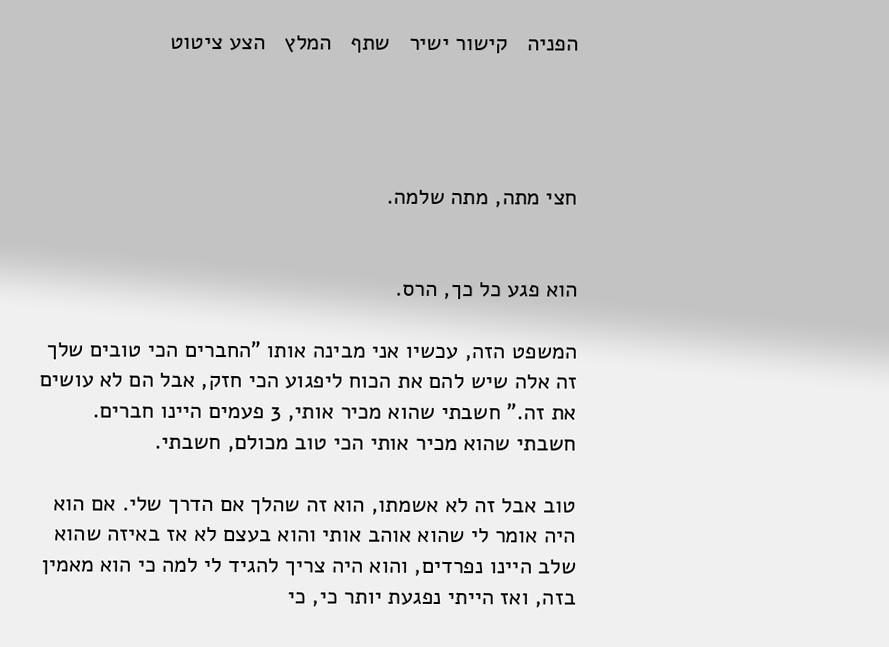הפניה   קישור ישיר   שתף   המלץ   הצע ציטוט




חצי מתה, מתה שלמה.


הוא פגע כל כך, הרס.

המשפט הזה, עכשיו אני מבינה אותו "החברים הכי טובים שלך זה אלה שיש להם את הכוח ליפגוע הכי חזק, אבל הם לא עושים את זה." חשבתי שהוא מכיר אותי, 3 פעמים היינו חברים. חשבתי שהוא מכיר אותי הכי טוב מכולם, חשבתי.

טוב אבל זה לא אשמתו, הוא זה שהלך אם הדרך שלי. אם הוא היה אומר לי שהוא אוהב אותי והוא בעצם לא אז באיזה שהוא שלב היינו נפרדים, והוא היה צריך להגיד לי למה כי הוא מאמין בזה, ואז הייתי נפגעת יותר כי, כי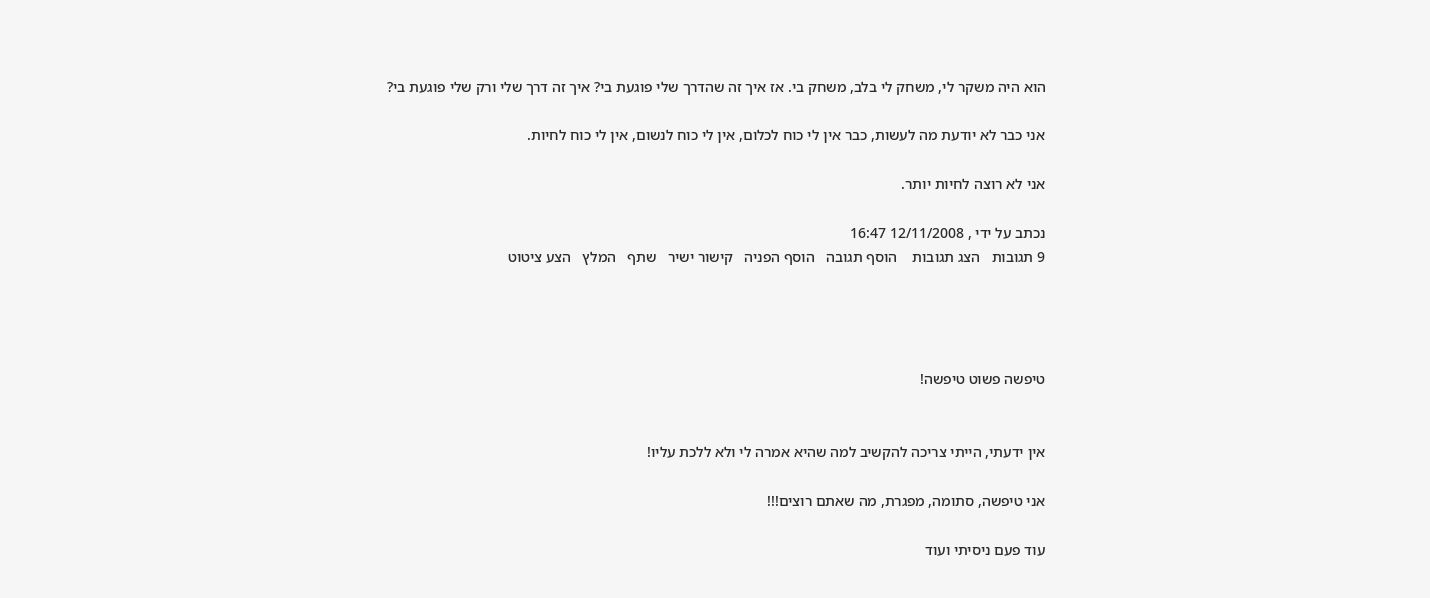הוא היה משקר לי, משחק לי בלב, משחק בי. אז איך זה שהדרך שלי פוגעת בי? איך זה דרך שלי ורק שלי פוגעת בי?

אני כבר לא יודעת מה לעשות, כבר אין לי כוח לכלום, אין לי כוח לנשום, אין לי כוח לחיות.

אני לא רוצה לחיות יותר.

נכתב על ידי , 12/11/2008 16:47
9 תגובות   הצג תגובות    הוסף תגובה   הוסף הפניה   קישור ישיר   שתף   המלץ   הצע ציטוט




טיפשה פשוט טיפשה!


אין ידעתי, הייתי צריכה להקשיב למה שהיא אמרה לי ולא ללכת עליו!

אני טיפשה, סתומה, מפגרת, מה שאתם רוצים!!!

עוד פעם ניסיתי ועוד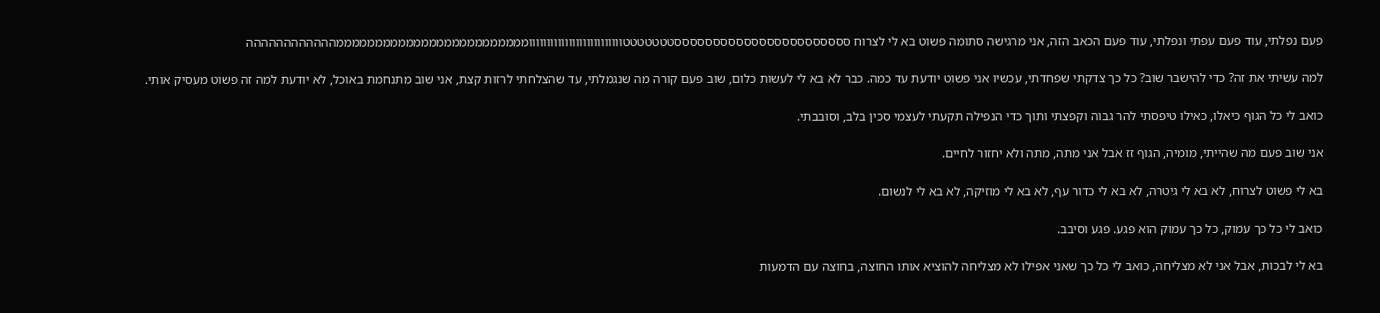פעם נפלתי, עוד פעם עפתי ונפלתי, עוד פעם הכאב הזה, אני מרגישה סתומה פשוט בא לי לצרוח סססססססססססססססססססססססטטטטטטטוווווווווווווווווווווווווומממממממממממממממממממממממממהההההההההההה

למה עשיתי את זה? כדי להישבר שוב? כל כך צדקתי שפחדתי, עכשיו אני פשוט יודעת עד כמה. כבר לא בא לי לעשות כלום, שוב פעם קורה מה שנגמלתי, עד שהצלחתי לרזות קצת, אני שוב מתנחמת באוכל, לא יודעת למה זה פשוט מעסיק אותי.

כואב לי כל הגוף כיאלו, כאילו טיפסתי להר גבוה וקפצתי ותוך כדי הנפילה תקעתי לעצמי סכין בלב, וסובבתי.

אני שוב פעם מה שהייתי, מומיה, הגוף זז אבל אני מתה, מתה ולא יחזור לחיים.

בא לי פשוט לצרוח, לא בא לי גיטרה, לא בא לי כדור עף, לא בא לי מוזיקה, לא בא לי לנשום.

כואב לי כל כך עמוק, כל כך עמוק הוא פגע. פגע וסיבב.

בא לי לבכות, אבל אני לא מצליחה, כואב לי כל כך שאני אפילו לא מצליחה להוציא אותו החוצה, בחוצה עם הדמעות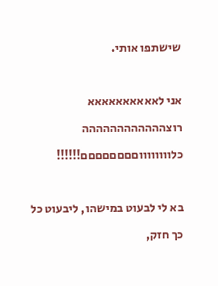שישתפו אותי.

אני לאאאאאאאאאא רוצהההההההההההה כלווווווווםםםםםםםם!!!!!!

בא לי לבעוט במישהו, ליבעוט כל כך חזק,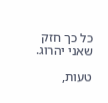כל כך חזק שאני יהרוג.

טעות,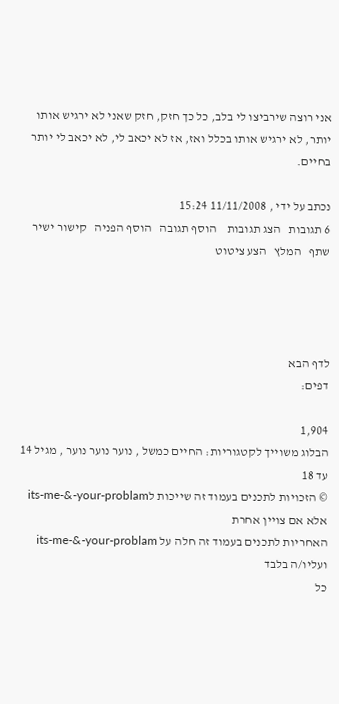אני רוצה שירביצו לי בלב, כל כך חזק, חזק שאני לא ירגיש אותו יותר, לא ירגיש אותו בכלל ואז, אז לא יכאב לי, לא יכאב לי יותר בחיים.

נכתב על ידי , 11/11/2008 15:24
6 תגובות   הצג תגובות    הוסף תגובה   הוסף הפניה   קישור ישיר   שתף   המלץ   הצע ציטוט




לדף הבא
דפים:

1,904
הבלוג משוייך לקטגוריות: החיים כמשל , נוער נוער נוער , מגיל 14 עד 18
© הזכויות לתכנים בעמוד זה שייכות לits-me-&-your-problam אלא אם צויין אחרת
האחריות לתכנים בעמוד זה חלה על its-me-&-your-problam ועליו/ה בלבד
כל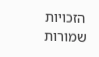הזכויות שמורות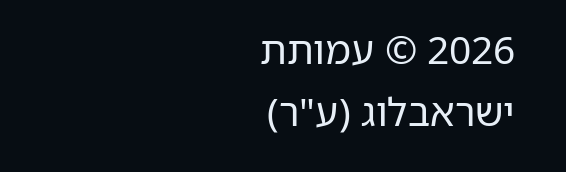2026 © עמותת ישראבלוג (ע"ר)